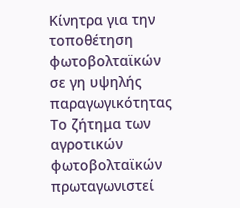Κίνητρα για την τοποθέτηση φωτοβολταϊκών σε γη υψηλής παραγωγικότητας
Το ζήτημα των αγροτικών φωτοβολταϊκών πρωταγωνιστεί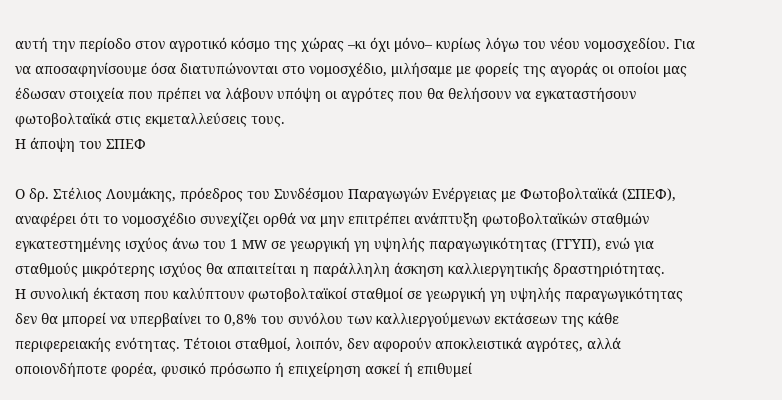αυτή την περίοδο στον αγροτικό κόσμο της χώρας –κι όχι μόνο– κυρίως λόγω του νέου νομοσχεδίου. Για να αποσαφηνίσουμε όσα διατυπώνονται στο νομοσχέδιο, μιλήσαμε με φορείς της αγοράς οι οποίοι μας έδωσαν στοιχεία που πρέπει να λάβουν υπόψη οι αγρότες που θα θελήσουν να εγκαταστήσουν φωτοβολταϊκά στις εκμεταλλεύσεις τους.
Η άποψη του ΣΠΕΦ

Ο δρ. Στέλιος Λουμάκης, πρόεδρος του Συνδέσμου Παραγωγών Ενέργειας με Φωτοβολταϊκά (ΣΠΕΦ), αναφέρει ότι το νομοσχέδιο συνεχίζει ορθά να μην επιτρέπει ανάπτυξη φωτοβολταϊκών σταθμών εγκατεστημένης ισχύος άνω του 1 MW σε γεωργική γη υψηλής παραγωγικότητας (ΓΓΥΠ), ενώ για σταθμούς μικρότερης ισχύος θα απαιτείται η παράλληλη άσκηση καλλιεργητικής δραστηριότητας.
Η συνολική έκταση που καλύπτουν φωτοβολταϊκοί σταθμοί σε γεωργική γη υψηλής παραγωγικότητας δεν θα μπορεί να υπερβαίνει το 0,8% του συνόλου των καλλιεργούμενων εκτάσεων της κάθε περιφερειακής ενότητας. Τέτοιοι σταθμοί, λοιπόν, δεν αφορούν αποκλειστικά αγρότες, αλλά οποιονδήποτε φορέα, φυσικό πρόσωπο ή επιχείρηση ασκεί ή επιθυμεί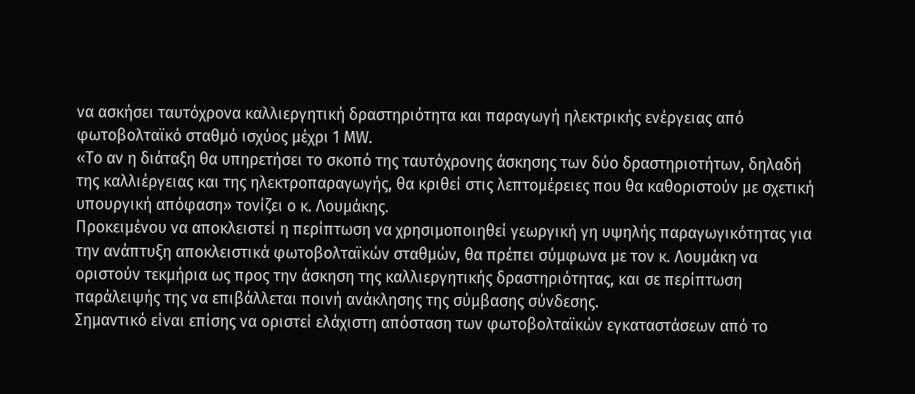να ασκήσει ταυτόχρονα καλλιεργητική δραστηριότητα και παραγωγή ηλεκτρικής ενέργειας από φωτοβολταϊκό σταθμό ισχύος μέχρι 1 MW.
«Το αν η διάταξη θα υπηρετήσει το σκοπό της ταυτόχρονης άσκησης των δύο δραστηριοτήτων, δηλαδή της καλλιέργειας και της ηλεκτροπαραγωγής, θα κριθεί στις λεπτομέρειες που θα καθοριστούν με σχετική υπουργική απόφαση» τονίζει ο κ. Λουμάκης.
Προκειμένου να αποκλειστεί η περίπτωση να χρησιμοποιηθεί γεωργική γη υψηλής παραγωγικότητας για την ανάπτυξη αποκλειστικά φωτοβολταϊκών σταθμών, θα πρέπει σύμφωνα με τον κ. Λουμάκη να οριστούν τεκμήρια ως προς την άσκηση της καλλιεργητικής δραστηριότητας, και σε περίπτωση παράλειψής της να επιβάλλεται ποινή ανάκλησης της σύμβασης σύνδεσης.
Σημαντικό είναι επίσης να οριστεί ελάχιστη απόσταση των φωτοβολταϊκών εγκαταστάσεων από το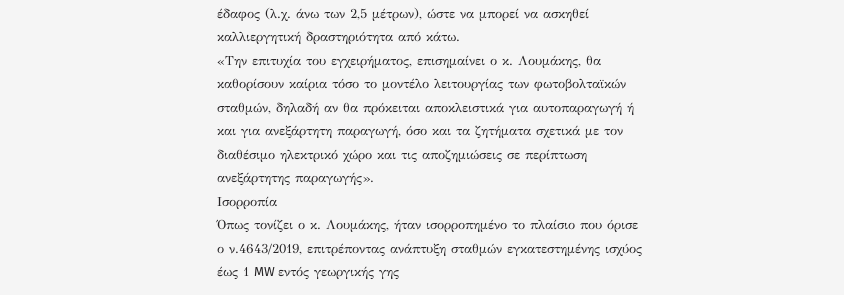έδαφος (λ.χ. άνω των 2,5 μέτρων), ώστε να μπορεί να ασκηθεί καλλιεργητική δραστηριότητα από κάτω.
«Την επιτυχία του εγχειρήματος, επισημαίνει ο κ. Λουμάκης, θα καθορίσουν καίρια τόσο το μοντέλο λειτουργίας των φωτοβολταϊκών σταθμών, δηλαδή αν θα πρόκειται αποκλειστικά για αυτοπαραγωγή ή και για ανεξάρτητη παραγωγή, όσο και τα ζητήματα σχετικά με τον διαθέσιμο ηλεκτρικό χώρο και τις αποζημιώσεις σε περίπτωση ανεξάρτητης παραγωγής».
Ισορροπία
Όπως τονίζει ο κ. Λουμάκης, ήταν ισορροπημένο το πλαίσιο που όρισε ο ν.4643/2019, επιτρέποντας ανάπτυξη σταθμών εγκατεστημένης ισχύος έως 1 MW εντός γεωργικής γης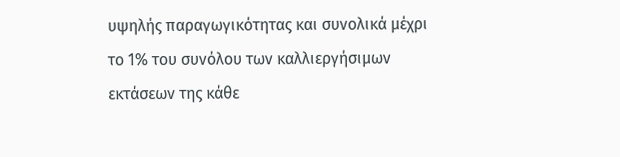υψηλής παραγωγικότητας και συνολικά μέχρι το 1% του συνόλου των καλλιεργήσιμων εκτάσεων της κάθε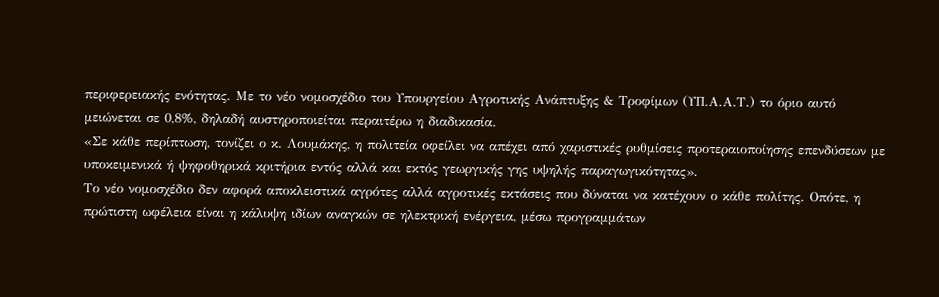περιφερειακής ενότητας. Με το νέο νομοσχέδιο του Υπουργείου Αγροτικής Ανάπτυξης & Τροφίμων (ΥΠ.Α.Α.Τ.) το όριο αυτό μειώνεται σε 0,8%, δηλαδή αυστηροποιείται περαιτέρω η διαδικασία.
«Σε κάθε περίπτωση, τονίζει ο κ. Λουμάκης, η πολιτεία οφείλει να απέχει από χαριστικές ρυθμίσεις προτεραιοποίησης επενδύσεων με υποκειμενικά ή ψηφοθηρικά κριτήρια εντός αλλά και εκτός γεωργικής γης υψηλής παραγωγικότητας».
Το νέο νομοσχέδιο δεν αφορά αποκλειστικά αγρότες αλλά αγροτικές εκτάσεις που δύναται να κατέχουν ο κάθε πολίτης. Οπότε, η πρώτιστη ωφέλεια είναι η κάλυψη ιδίων αναγκών σε ηλεκτρική ενέργεια, μέσω προγραμμάτων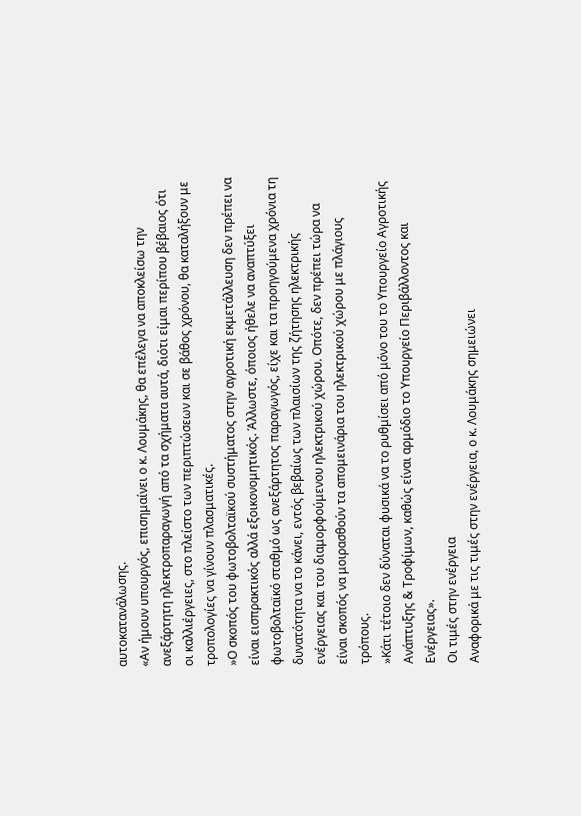αυτοκατανάλωσης.
«Αν ήμουν υπουργός, επισημαίνει ο κ. Λουμάκης, θα επέλεγα να αποκλείσω την ανεξάρτητη ηλεκτροπαραγωγή από τα σχήματα αυτά, διότι είμαι περίπου βέβαιος ότι οι καλλιέργειες, στο πλείστο των περιπτώσεων και σε βάθος χρόνου, θα καταλήξουν με τροπολογίες να γίνουν πλασματικές.
»Ο σκοπός του φωτοβολταϊκού συστήματος στην αγροτική εκμετάλλευση δεν πρέπει να είναι εισπρακτικός αλλά εξοικονομητικός. Άλλωστε, όποιος ήθελε να αναπτύξει φωτοβολταϊκό σταθμό ως ανεξάρτητος παραγωγός, είχε και τα προηγούμενα χρόνια τη δυνατότητα να το κάνει, εντός βεβαίως των πλαισίων της ζήτησης ηλεκτρικής ενέργειας και του διαμορφούμενου ηλεκτρικού χώρου. Οπότε, δεν πρέπει τώρα να είναι σκοπός να μοιρασθούν τα απομεινάρια του ηλεκτρικού χώρου με πλάγιους τρόπους.
»Κάτι τέτοιο δεν δύναται φυσικά να το ρυθμίσει από μόνο του το Υπουργείο Αγροτικής Ανάπτυξης & Τροφίμων, καθώς είναι αρμόδιο το Υπουργείο Περιβάλλοντος και Ενέργειας».
Οι τιμές στην ενέργεια
Αναφορικά με τις τιμές στην ενέργεια, ο κ. Λουμάκης σημειώνει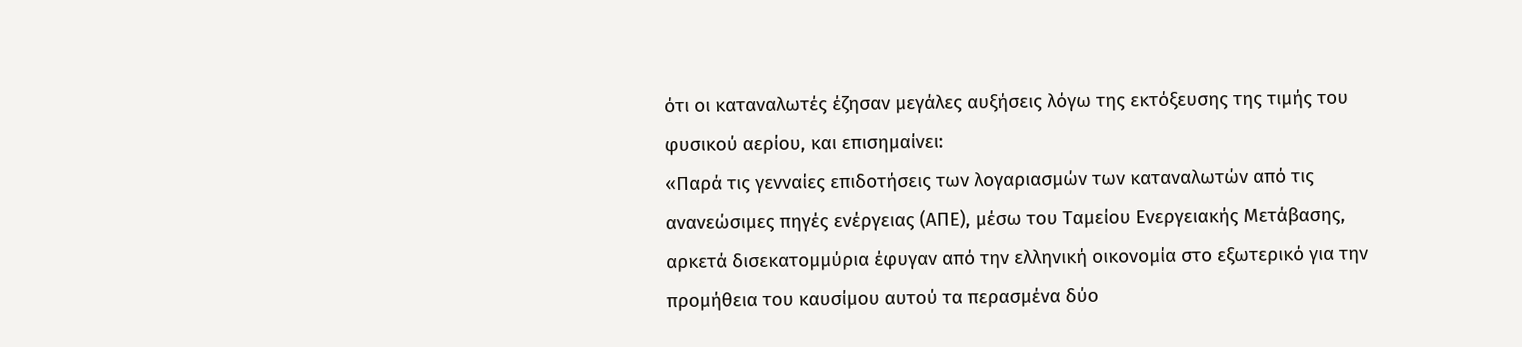ότι οι καταναλωτές έζησαν μεγάλες αυξήσεις λόγω της εκτόξευσης της τιμής του φυσικού αερίου, και επισημαίνει:
«Παρά τις γενναίες επιδοτήσεις των λογαριασμών των καταναλωτών από τις ανανεώσιμες πηγές ενέργειας (ΑΠΕ), μέσω του Ταμείου Ενεργειακής Μετάβασης, αρκετά δισεκατομμύρια έφυγαν από την ελληνική οικονομία στο εξωτερικό για την προμήθεια του καυσίμου αυτού τα περασμένα δύο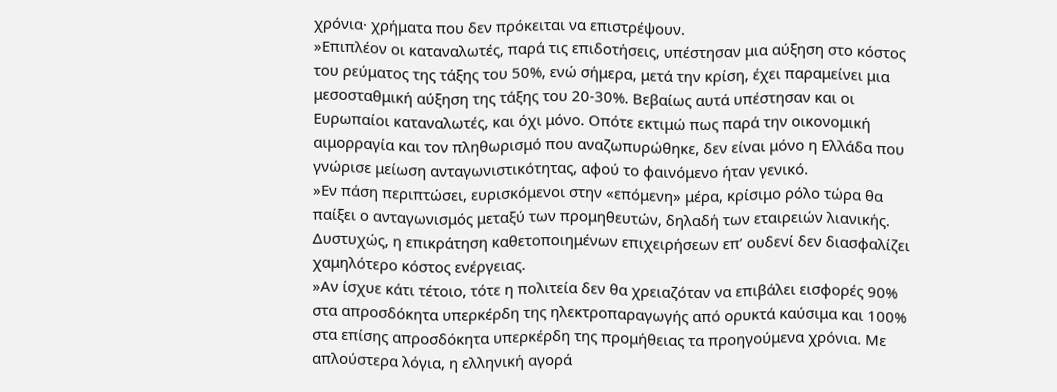χρόνια· χρήματα που δεν πρόκειται να επιστρέψουν.
»Επιπλέον οι καταναλωτές, παρά τις επιδοτήσεις, υπέστησαν μια αύξηση στο κόστος του ρεύματος της τάξης του 50%, ενώ σήμερα, μετά την κρίση, έχει παραμείνει μια μεσοσταθμική αύξηση της τάξης του 20-30%. Βεβαίως αυτά υπέστησαν και οι Ευρωπαίοι καταναλωτές, και όχι μόνο. Οπότε εκτιμώ πως παρά την οικονομική αιμορραγία και τον πληθωρισμό που αναζωπυρώθηκε, δεν είναι μόνο η Ελλάδα που γνώρισε μείωση ανταγωνιστικότητας, αφού το φαινόμενο ήταν γενικό.
»Εν πάση περιπτώσει, ευρισκόμενοι στην «επόμενη» μέρα, κρίσιμο ρόλο τώρα θα παίξει ο ανταγωνισμός μεταξύ των προμηθευτών, δηλαδή των εταιρειών λιανικής. Δυστυχώς, η επικράτηση καθετοποιημένων επιχειρήσεων επ’ ουδενί δεν διασφαλίζει χαμηλότερο κόστος ενέργειας.
»Αν ίσχυε κάτι τέτοιο, τότε η πολιτεία δεν θα χρειαζόταν να επιβάλει εισφορές 90% στα απροσδόκητα υπερκέρδη της ηλεκτροπαραγωγής από ορυκτά καύσιμα και 100% στα επίσης απροσδόκητα υπερκέρδη της προμήθειας τα προηγούμενα χρόνια. Με απλούστερα λόγια, η ελληνική αγορά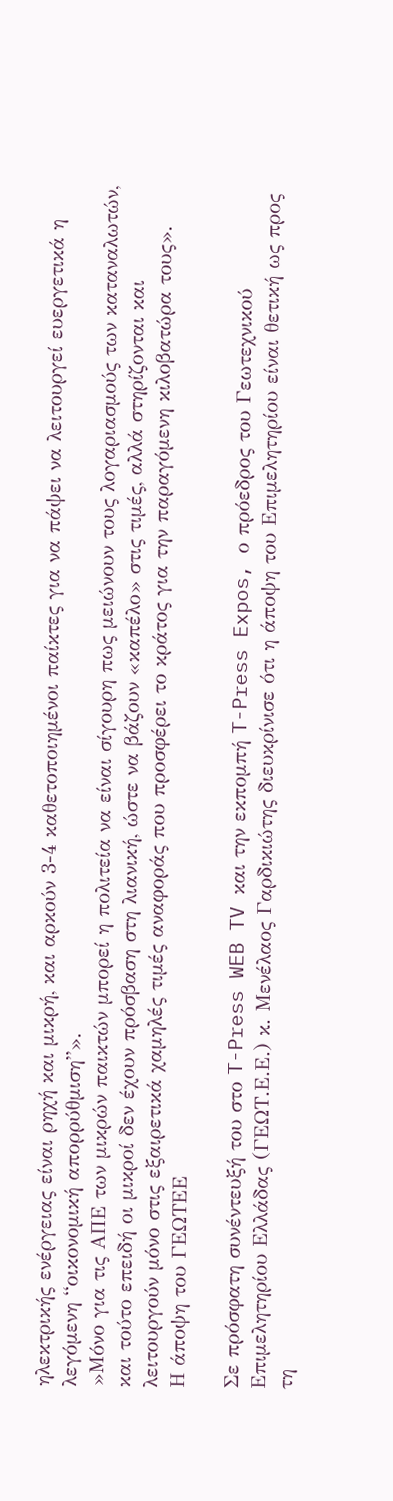ηλεκτρικής ενέργειας είναι ρηχή και μικρή, και αρκούν 3-4 καθετοποιημένοι παίκτες για να πάψει να λειτουργεί ευεργετικά η λεγόμενη “οικονομική απορρύθμιση”».
»Μόνο για τις ΑΠΕ των μικρών παικτών μπορεί η πολιτεία να είναι σίγουρη πως μειώνουν τους λογαριασμούς των καταναλωτών, και τούτο επειδή οι μικροί δεν έχουν πρόσβαση στη λιανική, ώστε να βάζουν «καπέλο» στις τιμές, αλλά στηρίζονται και λειτουργούν μόνο στις εξαιρετικά χαμηλές τιμές αναφοράς που προσφέρει το κράτος για την παραγόμενη κιλοβατώρα τους».
Η άποψη του ΓΕΩΤΕΕ

Σε πρόσφατη συνέντευξή του στο T-Press WEB TV και την εκπομπή T-Press Expos, ο πρόεδρος του Γεωτεχνικού Επιμελητηρίου Ελλάδας (ΓΕΩΤ.Ε.Ε.) κ. Μενέλαος Γαρδικιώτης διευκρίνισε ότι η άποψη του Επιμελητηρίου είναι θετική ως προς τη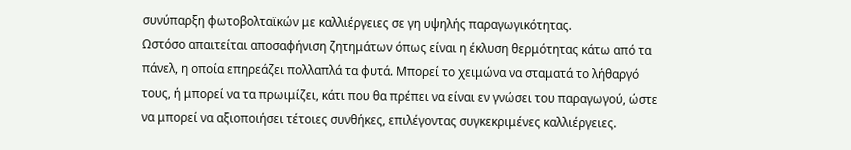συνύπαρξη φωτοβολταϊκών με καλλιέργειες σε γη υψηλής παραγωγικότητας.
Ωστόσο απαιτείται αποσαφήνιση ζητημάτων όπως είναι η έκλυση θερμότητας κάτω από τα πάνελ, η οποία επηρεάζει πολλαπλά τα φυτά. Μπορεί το χειμώνα να σταματά το λήθαργό τους, ή μπορεί να τα πρωιμίζει, κάτι που θα πρέπει να είναι εν γνώσει του παραγωγού, ώστε να μπορεί να αξιοποιήσει τέτοιες συνθήκες, επιλέγοντας συγκεκριμένες καλλιέργειες.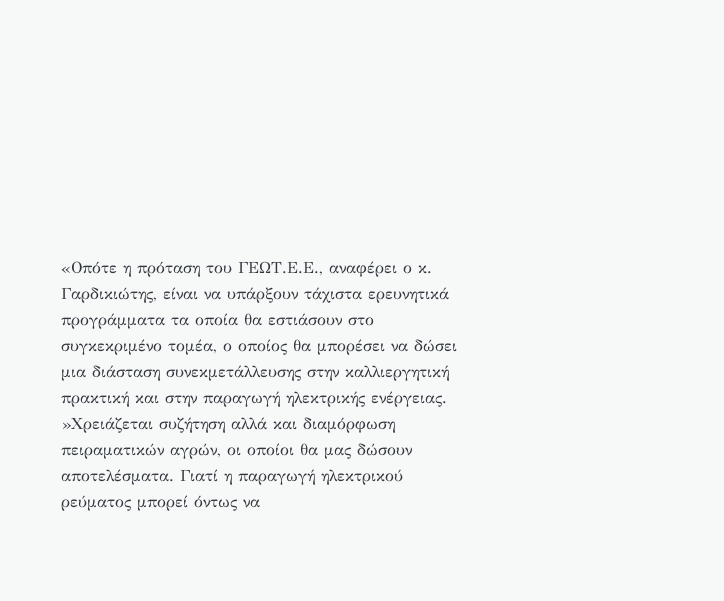«Οπότε η πρόταση του ΓΕΩΤ.Ε.Ε., αναφέρει ο κ. Γαρδικιώτης, είναι να υπάρξουν τάχιστα ερευνητικά προγράμματα τα οποία θα εστιάσουν στο συγκεκριμένο τομέα, ο οποίος θα μπορέσει να δώσει μια διάσταση συνεκμετάλλευσης στην καλλιεργητική πρακτική και στην παραγωγή ηλεκτρικής ενέργειας.
»Χρειάζεται συζήτηση αλλά και διαμόρφωση πειραματικών αγρών, οι οποίοι θα μας δώσουν αποτελέσματα. Γιατί η παραγωγή ηλεκτρικού ρεύματος μπορεί όντως να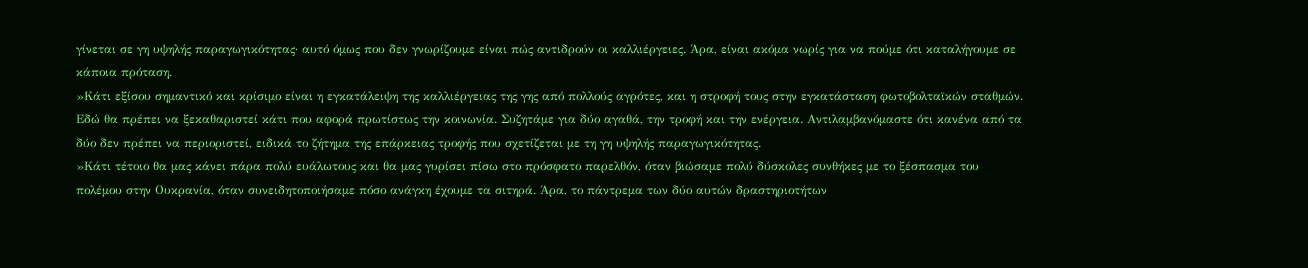γίνεται σε γη υψηλής παραγωγικότητας· αυτό όμως που δεν γνωρίζουμε είναι πώς αντιδρούν οι καλλιέργειες. Άρα, είναι ακόμα νωρίς για να πούμε ότι καταλήγουμε σε κάποια πρόταση.
»Κάτι εξίσου σημαντικό και κρίσιμο είναι η εγκατάλειψη της καλλιέργειας της γης από πολλούς αγρότες, και η στροφή τους στην εγκατάσταση φωτοβολταϊκών σταθμών. Εδώ θα πρέπει να ξεκαθαριστεί κάτι που αφορά πρωτίστως την κοινωνία. Συζητάμε για δύο αγαθά, την τροφή και την ενέργεια. Αντιλαμβανόμαστε ότι κανένα από τα δύο δεν πρέπει να περιοριστεί, ειδικά το ζήτημα της επάρκειας τροφής που σχετίζεται με τη γη υψηλής παραγωγικότητας.
»Κάτι τέτοιο θα μας κάνει πάρα πολύ ευάλωτους και θα μας γυρίσει πίσω στο πρόσφατο παρελθόν, όταν βιώσαμε πολύ δύσκολες συνθήκες με το ξέσπασμα του πολέμου στην Ουκρανία, όταν συνειδητοποιήσαμε πόσο ανάγκη έχουμε τα σιτηρά. Άρα, το πάντρεμα των δύο αυτών δραστηριοτήτων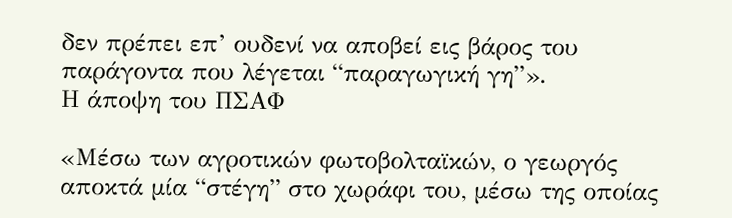δεν πρέπει επ’ ουδενί να αποβεί εις βάρος του παράγοντα που λέγεται “παραγωγική γη”».
Η άποψη του ΠΣΑΦ

«Μέσω των αγροτικών φωτοβολταϊκών, ο γεωργός αποκτά μία “στέγη” στο χωράφι του, μέσω της οποίας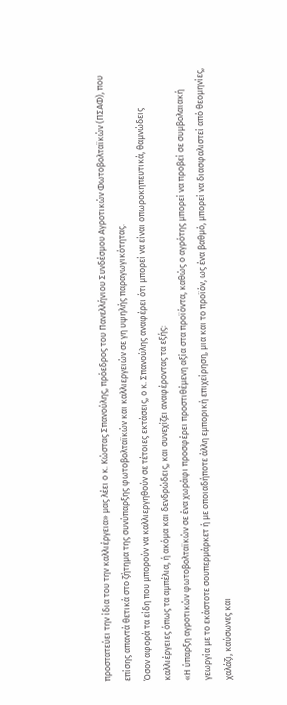προστατεύει την ίδια του την καλλιέργεια» μας λέει ο κ. Κώστας Σπανούλης, πρόεδρος του Πανελλήνιου Συνδέσμου Αγροτικών Φωτοβολταϊκών (ΠΣΑΦ), που επίσης απαντά θετικά στο ζήτημα της συνύπαρξης φωτοβολταϊκών και καλλιεργειών σε γη υψηλής παραγωγικότητας.
Όσον αφορά τα είδη που μπορούν να καλλιεργηθούν σε τέτοιες εκτάσεις, ο κ. Σπανούλης αναφέρει ότι μπορεί να είναι οπωροκηπευτικά, θαμνώδεις καλλιέργειες όπως τα αμπέλια, ή ακόμα και δενδρώδεις, και συνεχίζει αναφέροντας τα εξής:
«Η ύπαρξη αγροτικών φωτοβολταϊκών σε ένα χωράφι προσφέρει προστιθέμενη αξία στα προϊόντα, καθώς ο αγρότης μπορεί να προβεί σε συμβολαιακή γεωργία με το εκάστοτε σουπερμάρκετ ή με οποιαδήποτε άλλη εμπορική επιχείρηση, μια και το προϊόν, ως ένα βαθμό, μπορεί να διασφαλιστεί από θεομηνίες, χαλάζι, καύσωνες και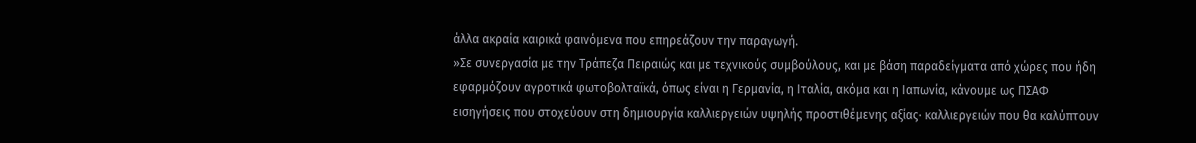άλλα ακραία καιρικά φαινόμενα που επηρεάζουν την παραγωγή.
»Σε συνεργασία με την Τράπεζα Πειραιώς και με τεχνικούς συμβούλους, και με βάση παραδείγματα από χώρες που ήδη εφαρμόζουν αγροτικά φωτοβολταϊκά, όπως είναι η Γερμανία, η Ιταλία, ακόμα και η Ιαπωνία, κάνουμε ως ΠΣΑΦ εισηγήσεις που στοχεύουν στη δημιουργία καλλιεργειών υψηλής προστιθέμενης αξίας· καλλιεργειών που θα καλύπτουν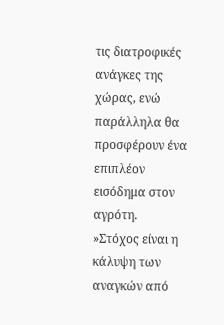τις διατροφικές ανάγκες της χώρας, ενώ παράλληλα θα προσφέρουν ένα επιπλέον εισόδημα στον αγρότη.
»Στόχος είναι η κάλυψη των αναγκών από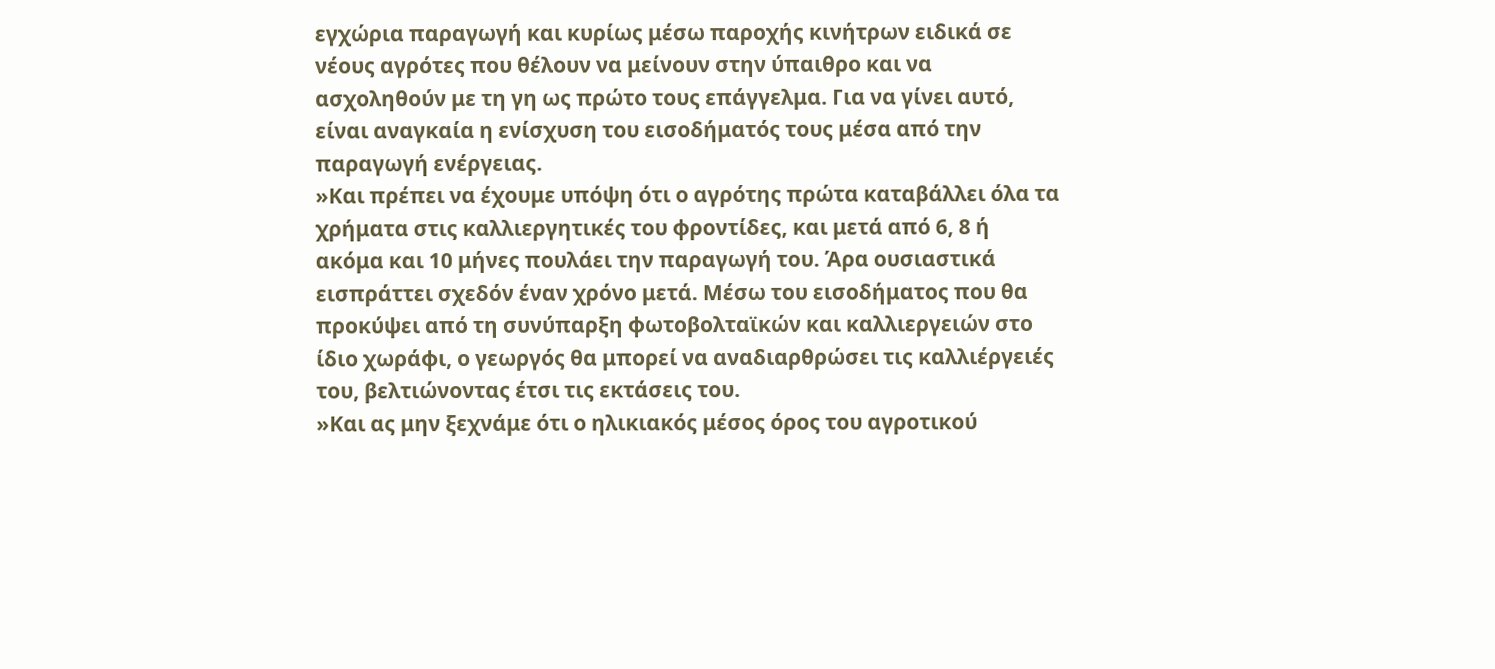εγχώρια παραγωγή και κυρίως μέσω παροχής κινήτρων ειδικά σε νέους αγρότες που θέλουν να μείνουν στην ύπαιθρο και να ασχοληθούν με τη γη ως πρώτο τους επάγγελμα. Για να γίνει αυτό, είναι αναγκαία η ενίσχυση του εισοδήματός τους μέσα από την παραγωγή ενέργειας.
»Και πρέπει να έχουμε υπόψη ότι ο αγρότης πρώτα καταβάλλει όλα τα χρήματα στις καλλιεργητικές του φροντίδες, και μετά από 6, 8 ή ακόμα και 10 μήνες πουλάει την παραγωγή του. Άρα ουσιαστικά εισπράττει σχεδόν έναν χρόνο μετά. Μέσω του εισοδήματος που θα προκύψει από τη συνύπαρξη φωτοβολταϊκών και καλλιεργειών στο ίδιο χωράφι, ο γεωργός θα μπορεί να αναδιαρθρώσει τις καλλιέργειές του, βελτιώνοντας έτσι τις εκτάσεις του.
»Και ας μην ξεχνάμε ότι ο ηλικιακός μέσος όρος του αγροτικού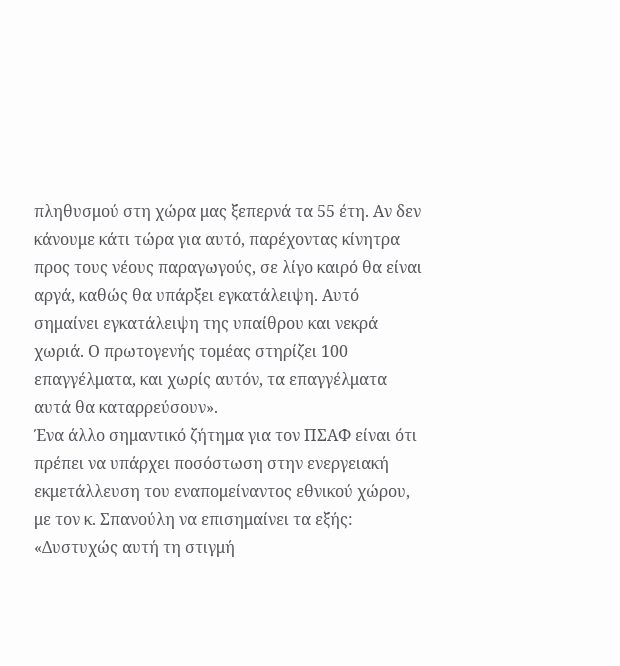πληθυσμού στη χώρα μας ξεπερνά τα 55 έτη. Αν δεν κάνουμε κάτι τώρα για αυτό, παρέχοντας κίνητρα προς τους νέους παραγωγούς, σε λίγο καιρό θα είναι αργά, καθώς θα υπάρξει εγκατάλειψη. Αυτό σημαίνει εγκατάλειψη της υπαίθρου και νεκρά χωριά. Ο πρωτογενής τομέας στηρίζει 100 επαγγέλματα, και χωρίς αυτόν, τα επαγγέλματα αυτά θα καταρρεύσουν».
Ένα άλλο σημαντικό ζήτημα για τον ΠΣΑΦ είναι ότι πρέπει να υπάρχει ποσόστωση στην ενεργειακή εκμετάλλευση του εναπομείναντος εθνικού χώρου, με τον κ. Σπανούλη να επισημαίνει τα εξής:
«Δυστυχώς αυτή τη στιγμή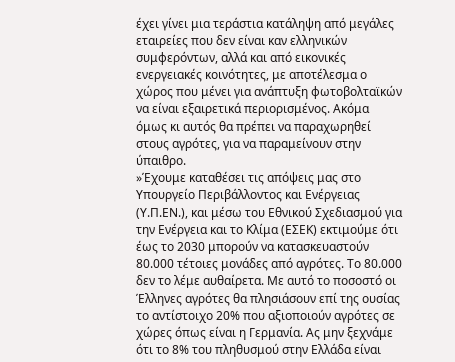έχει γίνει μια τεράστια κατάληψη από μεγάλες εταιρείες που δεν είναι καν ελληνικών συμφερόντων, αλλά και από εικονικές ενεργειακές κοινότητες, με αποτέλεσμα ο χώρος που μένει για ανάπτυξη φωτοβολταϊκών να είναι εξαιρετικά περιορισμένος. Ακόμα όμως κι αυτός θα πρέπει να παραχωρηθεί στους αγρότες, για να παραμείνουν στην ύπαιθρο.
»Έχουμε καταθέσει τις απόψεις μας στο Υπουργείο Περιβάλλοντος και Ενέργειας (Υ.Π.ΕΝ.), και μέσω του Εθνικού Σχεδιασμού για την Ενέργεια και το Κλίμα (ΕΣΕΚ) εκτιμούμε ότι έως το 2030 μπορούν να κατασκευαστούν 80.000 τέτοιες μονάδες από αγρότες. Το 80.000 δεν το λέμε αυθαίρετα. Με αυτό το ποσοστό οι Έλληνες αγρότες θα πλησιάσουν επί της ουσίας το αντίστοιχο 20% που αξιοποιούν αγρότες σε χώρες όπως είναι η Γερμανία. Ας μην ξεχνάμε ότι το 8% του πληθυσμού στην Ελλάδα είναι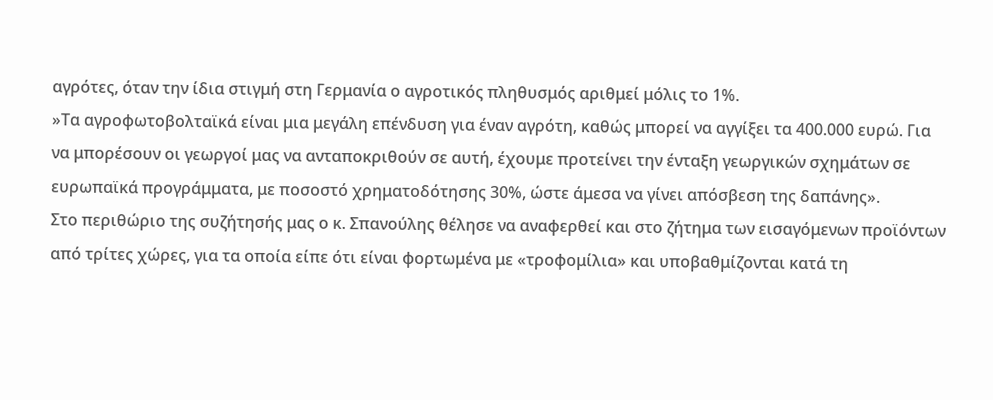αγρότες, όταν την ίδια στιγμή στη Γερμανία ο αγροτικός πληθυσμός αριθμεί μόλις το 1%.
»Τα αγροφωτοβολταϊκά είναι μια μεγάλη επένδυση για έναν αγρότη, καθώς μπορεί να αγγίξει τα 400.000 ευρώ. Για να μπορέσουν οι γεωργοί μας να ανταποκριθούν σε αυτή, έχουμε προτείνει την ένταξη γεωργικών σχημάτων σε ευρωπαϊκά προγράμματα, με ποσοστό χρηματοδότησης 30%, ώστε άμεσα να γίνει απόσβεση της δαπάνης».
Στο περιθώριο της συζήτησής μας ο κ. Σπανούλης θέλησε να αναφερθεί και στο ζήτημα των εισαγόμενων προϊόντων από τρίτες χώρες, για τα οποία είπε ότι είναι φορτωμένα με «τροφομίλια» και υποβαθμίζονται κατά τη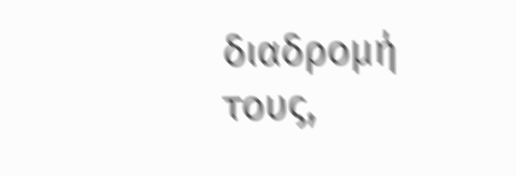διαδρομή τους,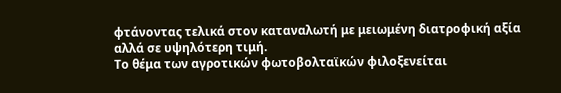φτάνοντας τελικά στον καταναλωτή με μειωμένη διατροφική αξία αλλά σε υψηλότερη τιμή.
Το θέμα των αγροτικών φωτοβολταϊκών φιλοξενείται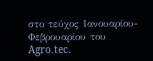στο τεύχος Ιανουαρίου-Φεβρουαρίου του Agro.tec.